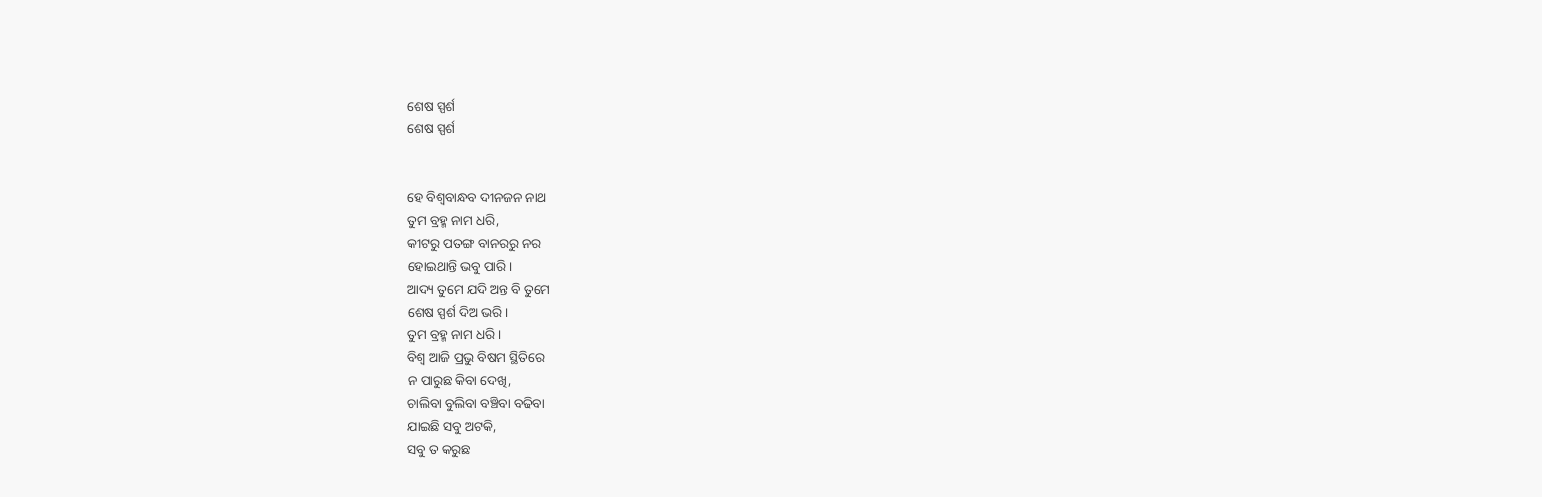ଶେଷ ସ୍ପର୍ଶ
ଶେଷ ସ୍ପର୍ଶ


ହେ ବିଶ୍ଵବାନ୍ଧବ ଦୀନଜନ ନାଥ
ତୁମ ବ୍ରହ୍ମ ନାମ ଧରି,
କୀଟରୁ ପତଙ୍ଗ ବାନରରୁ ନର
ହୋଇଥାନ୍ତି ଭବୁ ପାରି।
ଆଦ୍ୟ ତୁମେ ଯଦି ଅନ୍ତ ବି ତୁମେ
ଶେଷ ସ୍ପର୍ଶ ଦିଅ ଭରି।
ତୁମ ବ୍ରହ୍ମ ନାମ ଧରି।
ବିଶ୍ଵ ଆଜି ପ୍ରଭୁ ବିଷମ ସ୍ଥିତିରେ
ନ ପାରୁଛ କିବା ଦେଖି,
ଚାଲିବା ବୁଲିବା ବଞ୍ଚିବା ବଢିବା
ଯାଇଛି ସବୁ ଅଟକି,
ସବୁ ତ କରୁଛ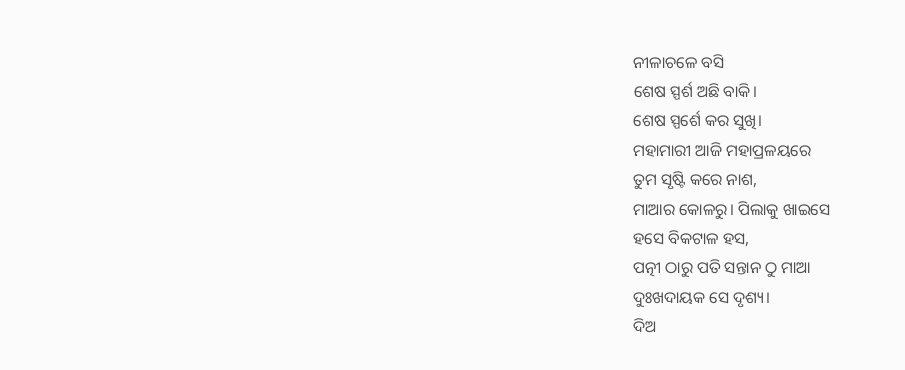ନୀଳାଚଳେ ବସି
ଶେଷ ସ୍ପର୍ଶ ଅଛି ବାକି।
ଶେଷ ସ୍ପର୍ଶେ କର ସୁଖି।
ମହାମାରୀ ଆଜି ମହାପ୍ରଳୟରେ
ତୁମ ସୃଷ୍ଟି କରେ ନାଶ,
ମାଆର କୋଳରୁ। ପିଲାକୁ ଖାଇସେ
ହସେ ବିକଟାଳ ହସ,
ପତ୍ନୀ ଠାରୁ ପତି ସନ୍ତାନ ଠୁ ମାଆ
ଦୁଃଖଦାୟକ ସେ ଦୃଶ୍ୟ।
ଦିଅ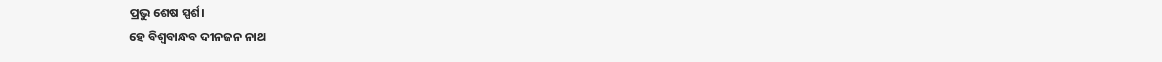ପ୍ରଭୁ ଶେଷ ସ୍ପର୍ଶ।
ହେ ବିଶ୍ଵବାନ୍ଧବ ଦୀନଜନ ନାଥ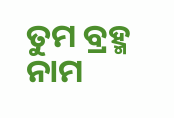ତୁମ ବ୍ରହ୍ମ ନାମ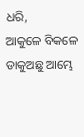ଧରି,
ଆକୁଳେ ବିକଳେ ଡାକୁଅଛୁ ଆମ୍ଭେ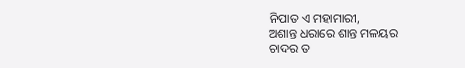ନିପାତ ଏ ମହାମାରୀ,
ଅଶାନ୍ତ ଧରାରେ ଶାନ୍ତ ମଳୟର
ଚାଦର ତ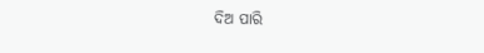ଦିଅ ପାରି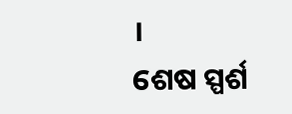।
ଶେଷ ସ୍ପର୍ଶ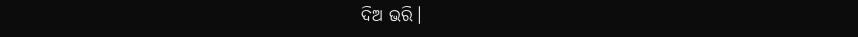ଦିଅ ଭରି।